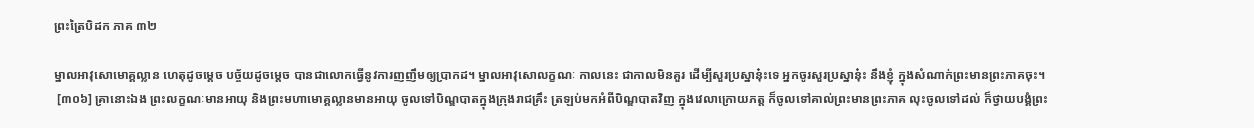ព្រះត្រៃបិដក ភាគ ៣២

ម្នាលអាវុសោមោគ្គល្លាន ហេតុដូចម្តេច បច្ច័យដូចម្តេច បានជាលោកធ្វើនូវការញញឹមឲ្យប្រាកដ។ ម្នាលអាវុសោលក្ខណៈ កាលនេះ ជាកាលមិនគួរ ដើម្បីសួរប្រស្នានុ៎ះទេ អ្នកចូរសួរប្រស្នានុ៎ះ នឹងខ្ញុំ ក្នុងសំណាក់ព្រះមានព្រះភាគចុះ។
 [៣០៦] គ្រានោះឯង ព្រះលក្ខណៈមានអាយុ និងព្រះមហាមោគ្គល្លានមានអាយុ ចូលទៅបិណ្ឌបាតក្នុងក្រុងរាជគ្រឹះ ត្រឡប់មកអំពីបិណ្ឌបាតវិញ ក្នុងវេលាក្រោយភត្ត ក៏ចូលទៅគាល់ព្រះមានព្រះភាគ លុះចូលទៅដល់ ក៏ថ្វាយបង្គំព្រះ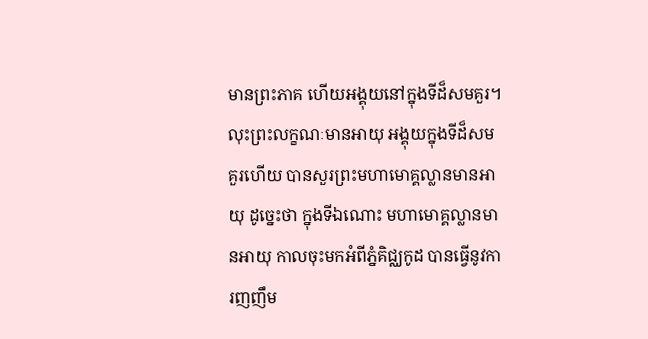មានព្រះភាគ ហើយអង្គុយនៅក្នុងទីដ៏សមគួរ។ លុះព្រះលក្ខណៈមានអាយុ អង្គុយក្នុងទីដ៏សមគួរហើយ បានសួរព្រះមហាមោគ្គល្លានមានអាយុ ដូច្នេះថា ក្នុងទីឯណោះ មហាមោគ្គល្លានមានអាយុ កាលចុះមកអំពីភ្នំគិជ្ឈកូដ បានធ្វើនូវការញញឹម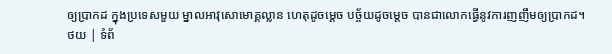ឲ្យប្រាកដ ក្នុងប្រទេសមួយ ម្នាលអាវុសោមោគ្គល្លាន ហេតុដូចម្តេច បច្ច័យដូចម្តេច បានជាលោកធ្វើនូវការញញឹមឲ្យប្រាកដ។
ថយ | ទំព័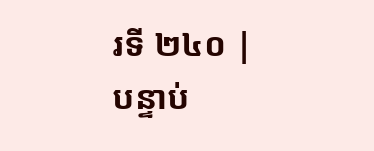រទី ២៤០ | បន្ទាប់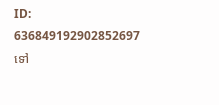ID: 636849192902852697
ទៅ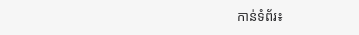កាន់ទំព័រ៖